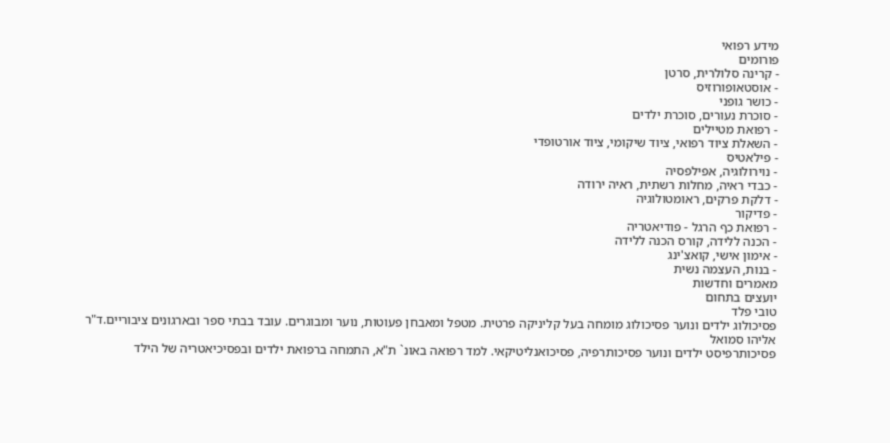מידע רפואי
פורומים
- קרינה סלולרית, סרטן
- אוסטאופורוזיס
- כושר גופני
- סוכרת נעורים, סוכרת ילדים
- רפואת מטיילים
- השאלת ציוד רפואי, ציוד שיקומי, ציוד אורטופדי
- פילאטיס
- נוירולוגיה, אפילפסיה
- כבדי ראיה, מחלות רשתית, ראיה ירודה
- דלקת פרקים, ראומטולוגיה
- פדיקור
- רפואת כף הרגל - פודיאטריה
- הכנה ללידה, קורס הכנה ללידה
- אימון אישי, קואצ'ינג
- בנות, העצמה נשית
מאמרים וחדשות
יועצים בתחום
טובי פלד
פסיכולוג ילדים ונוער פסיכולוג מומחה בעל קליניקה פרטית. מטפל ומאבחן פעוטות, נוער ומבוגרים. עובד בבתי ספר ובארגונים ציבוריים.ד"ר אליהו סמואל
פסיכותרפיסט ילדים ונוער פסיכותרפיה, פסיכואנליטיקאי. למד רפואה באונ` ת"א, התמחה ברפואת ילדים ובפסיכיאטריה של הילד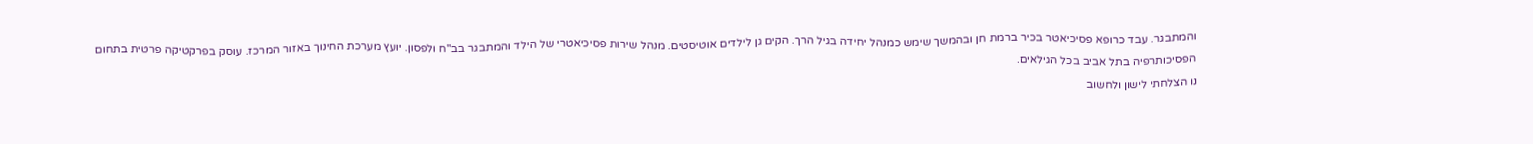והמתבגר. עבד כרופא פסיכיאטר בכיר ברמת חן ובהמשך שימש כמנהל יחידה בגיל הרך. הקים גן לילדים אוטיסטים. מנהל שירות פסיכיאטרי של הילד והמתבגר בב"ח ולפסון. יועץ מערכת החינוך באזור המרכז. עוסק בפרקטיקה פרטית בתחום הפסיכותרפיה בתל אביב בכל הגילאים.
נו הצלחתי לישון ולחשוב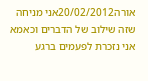אורה20/02/2012אני מניחה שזה שילוב של הדברים וכאמא אני נזכרת לפעמים ברגע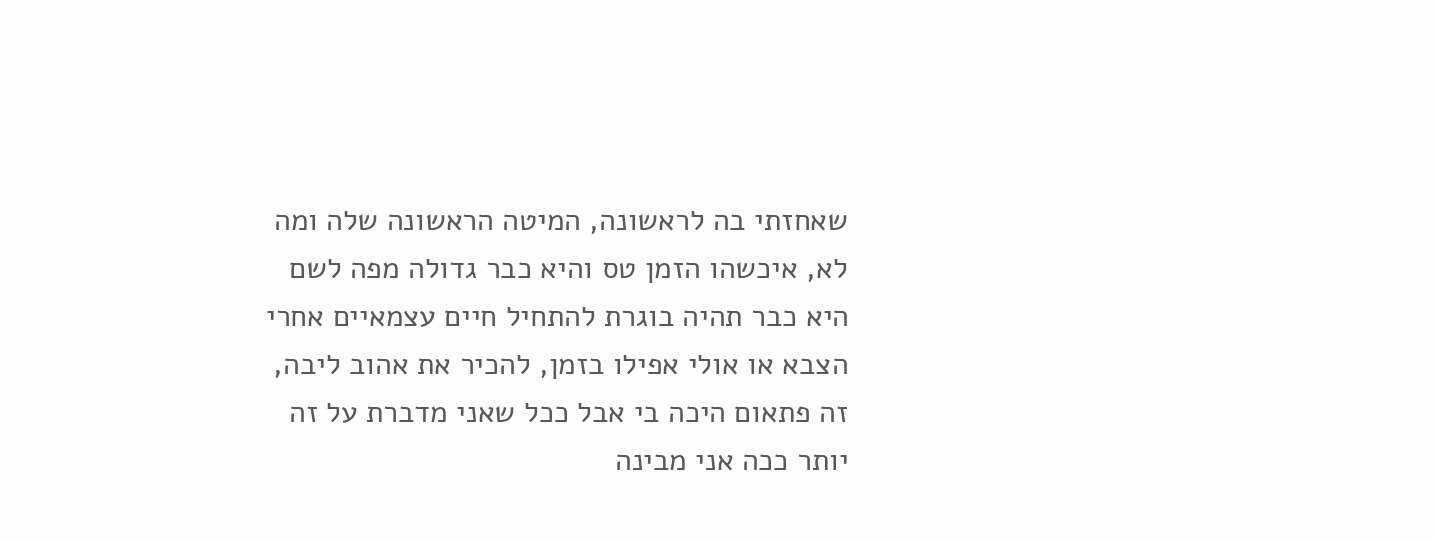שאחזתי בה לראשונה, המיטה הראשונה שלה ומה לא, איכשהו הזמן טס והיא כבר גדולה מפה לשם היא כבר תהיה בוגרת להתחיל חיים עצמאיים אחרי הצבא או אולי אפילו בזמן, להכיר את אהוב ליבה, זה פתאום היכה בי אבל ככל שאני מדברת על זה יותר ככה אני מבינה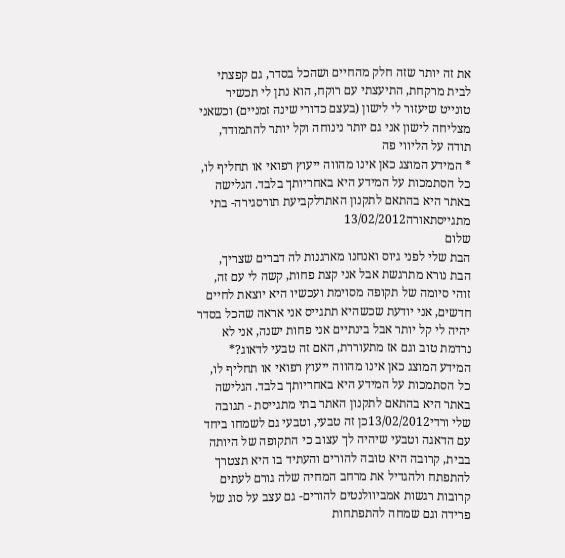את זה יותר שזה חלק מהחיים ושהכל בסדר, גם קפצתי לבית מרקחת, התיעצתי עם רוקח, הוא נתן לי תכשיר טונייט שיעזור לי לישון (בעצם כדורי שינה זמניים) וכשאני מצליחה לישון אני גם יותר נינוחה וקל יותר להתמודד, תודה על הליווי פה
* המידע המוצג כאן אינו מהווה ייעוץ רפואי או תחליף לו, כל הסתמכות על המידע היא באחריותך בלבד. הגלישה באתר היא בהתאם לתקנון האתרלקביעת תורסגירה- בתי מתגייסתאורה13/02/2012
שלום
הבת שלי לפני גיוס ואנחנו מארגנות לה דברים שצריך, הבת נורא מתרגשת אבל אני קצת פחות, קשה לי עם זה, זוהי סיומה של תקופה מסוימת ועכשיו היא יוצאת לחיים חדשים, אני יודעת שכשהיא תתגייס אני אראה שהכל בסדר יהיה לי קל יותר אבל בינתיים אני פחות ישנה, אני לא נרדמת טוב וגם אז מתעוררת, האם זה טבעי לדאוג?* המידע המוצג כאן אינו מהווה ייעוץ רפואי או תחליף לו, כל הסתמכות על המידע היא באחריותך בלבד. הגלישה באתר היא בהתאם לתקנון האתר בתי מתגייסת - תגובה
שלי ורדי13/02/2012כן זה טבעי, וטבעי גם לשמחו ביחד עם הדאגה וטבעי שיהיה לך עצוב כי התקופה של היותה בבית, קרובה היא טובה להורים והעתיד בו היא תצטרך להתפתח ולהגדיל את מרחב המחיה שלה גורם לעתים קרובות רגשות אמביוולנטים להורים- גם עצב על סוג של פרידה וגם שמחה להתפתחות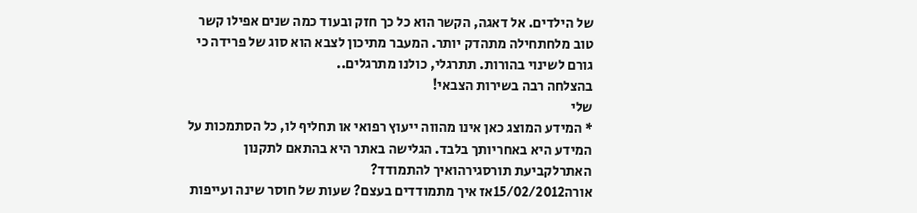של הילדים. אל דאגה, הקשר הוא כל כך חזק ובעוד כמה שנים אפילו קשר טוב מלחתחילה מתהדק יותר. המעבר מתיכון לצבא הוא סוג של פרידה כי גורם לשינוי בהורות. תתרגלי, כולנו מתרגלים..
בהצלחה רבה בשירות הצבאי!
שלי
* המידע המוצג כאן אינו מהווה ייעוץ רפואי או תחליף לו, כל הסתמכות על המידע היא באחריותך בלבד. הגלישה באתר היא בהתאם לתקנון האתרלקביעת תורסגירהואיך להתמודד?
אורה15/02/2012אז איך מתמודדים בעצם? שעות של חוסר שינה ועייפות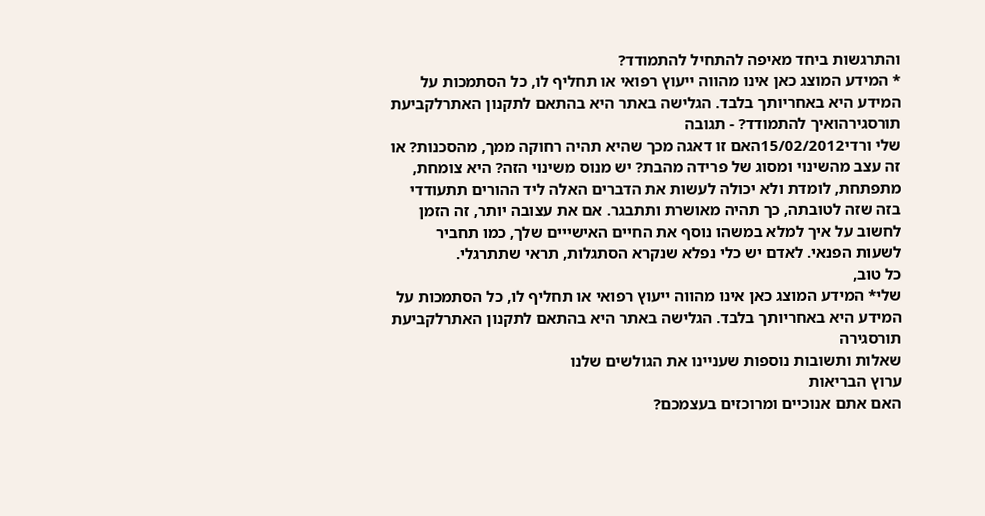והתרגשות ביחד מאיפה להתחיל להתמודד?
* המידע המוצג כאן אינו מהווה ייעוץ רפואי או תחליף לו, כל הסתמכות על המידע היא באחריותך בלבד. הגלישה באתר היא בהתאם לתקנון האתרלקביעת תורסגירהואיך להתמודד? - תגובה
שלי ורדי15/02/2012האם זו דאגה מכך שהיא תהיה רחוקה ממך, מהסכנות? או זה עצב מהשינוי ומסוג של פרידה מהבת? יש מנוס משינוי הזה? היא צומחת, מתפתחת, לומדת ולא יכולה לעשות את הדברים האלה ליד ההורים תתעודדי בזה שזה לטובתה, כך תהיה מאושרת ותתבגר. אם את עצובה יותר, זה הזמן לחשוב על איך למלא במשהו נוסף את החיים האישייים שלך, כמו תחביר לשעות הפנאי. לאדם יש כלי נפלא שנקרא הסתגלות, תראי שתתרגלי.
כל טוב,
שלי* המידע המוצג כאן אינו מהווה ייעוץ רפואי או תחליף לו, כל הסתמכות על המידע היא באחריותך בלבד. הגלישה באתר היא בהתאם לתקנון האתרלקביעת תורסגירה
שאלות ותשובות נוספות שעניינו את הגולשים שלנו
ערוץ הבריאות
האם אתם אנוכיים ומרוכזים בעצמכם?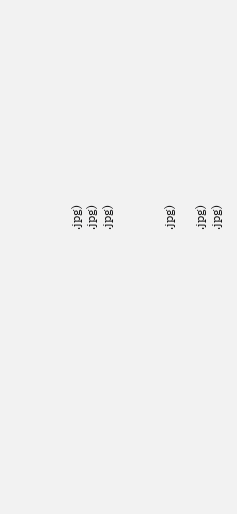.jpg)
.jpg)
.jpg)



.jpg)

.jpg)
.jpg)